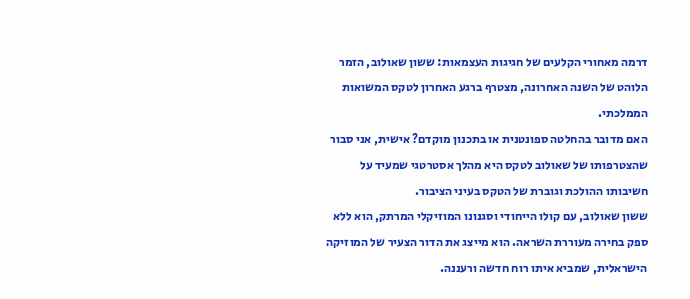דרמה מאחורי הקלעים של חגיגות העצמאות: ששון שאולוב, הזמר הלוהט של השנה האחרונה, מצטרף ברגע האחרון לטקס המשואות הממלכתי.
האם מדובר בהחלטה ספונטנית או בתכנון מוקדם? אישית, אני סבור שהצטרפותו של שאולוב לטקס היא מהלך אסטרטגי שמעיד על חשיבותו ההולכת וגוברת של הטקס בעיני הציבור.
ששון שאולוב, עם קולו הייחודי וסגנונו המוזיקלי המרתק, הוא ללא ספק בחירה מעוררת השראה. הוא מייצג את הדור הצעיר של המוזיקה הישראלית, שמביא איתו רוח חדשה ורעננה.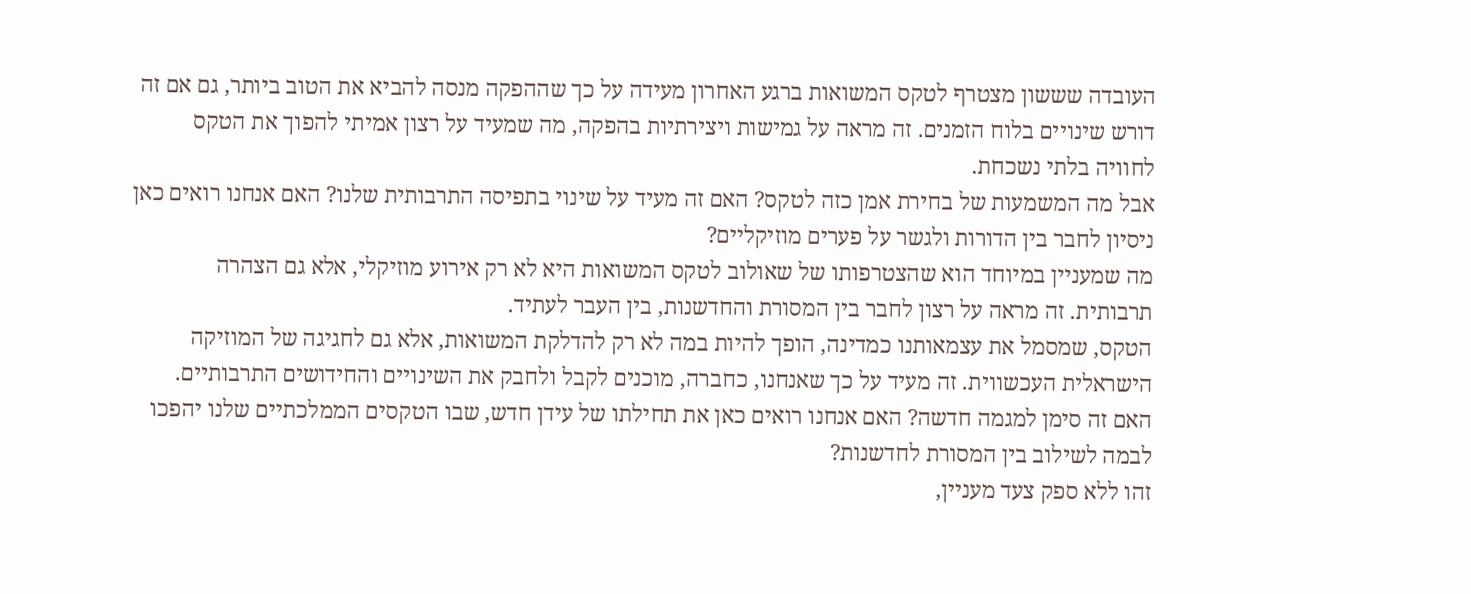העובדה שששון מצטרף לטקס המשואות ברגע האחרון מעידה על כך שההפקה מנסה להביא את הטוב ביותר, גם אם זה דורש שינויים בלוח הזמנים. זה מראה על גמישות ויצירתיות בהפקה, מה שמעיד על רצון אמיתי להפוך את הטקס לחוויה בלתי נשכחת.
אבל מה המשמעות של בחירת אמן כזה לטקס? האם זה מעיד על שינוי בתפיסה התרבותית שלנו? האם אנחנו רואים כאן ניסיון לחבר בין הדורות ולגשר על פערים מוזיקליים?
מה שמעניין במיוחד הוא שהצטרפותו של שאולוב לטקס המשואות היא לא רק אירוע מוזיקלי, אלא גם הצהרה תרבותית. זה מראה על רצון לחבר בין המסורת והחדשנות, בין העבר לעתיד.
הטקס, שמסמל את עצמאותנו כמדינה, הופך להיות במה לא רק להדלקת המשואות, אלא גם לחגיגה של המוזיקה הישראלית העכשווית. זה מעיד על כך שאנחנו, כחברה, מוכנים לקבל ולחבק את השינויים והחידושים התרבותיים.
האם זה סימן למגמה חדשה? האם אנחנו רואים כאן את תחילתו של עידן חדש, שבו הטקסים הממלכתיים שלנו יהפכו לבמה לשילוב בין המסורת לחדשנות?
זהו ללא ספק צעד מעניין,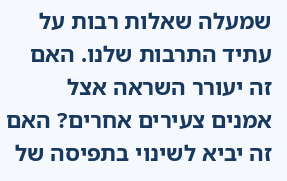שמעלה שאלות רבות על עתיד התרבות שלנו. האם זה יעורר השראה אצל אמנים צעירים אחרים? האם זה יביא לשינוי בתפיסה של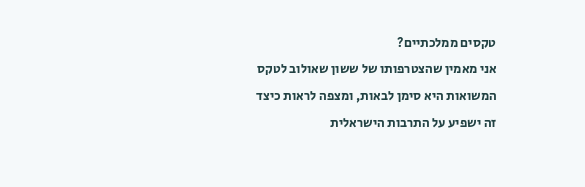טקסים ממלכתיים?
אני מאמין שהצטרפותו של ששון שאולוב לטקס המשואות היא סימן לבאות, ומצפה לראות כיצד זה ישפיע על התרבות הישראלית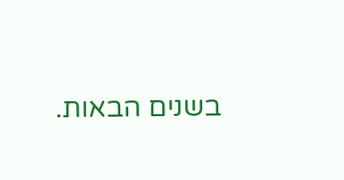בשנים הבאות.